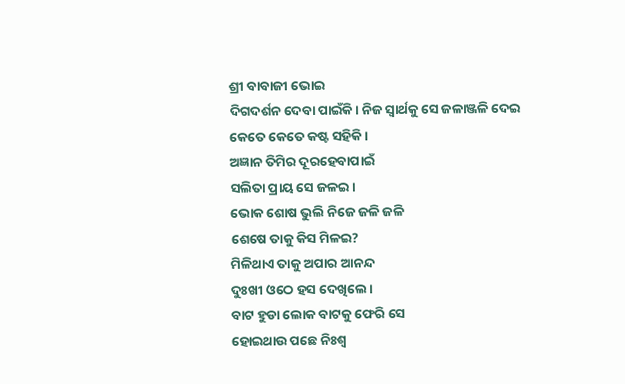ଶ୍ରୀ ବାବାଜୀ ଭୋଇ
ଦିଗଦର୍ଶନ ଦେବା ପାଇଁକି। ନିଜ ସ୍ୱାର୍ଥକୁ ସେ ଜଳାଞ୍ଜଳି ଦେଇ
କେତେ କେତେ କଷ୍ଟ ସହିକି।
ଅଜ୍ଞାନ ତିମିର ଦୂରହେବାପାଇଁ
ସଲିତା ପ୍ରାୟ ସେ ଜଳଇ।
ଭୋକ ଶୋଷ ଭୁଲି ନିଜେ ଜଳି ଜଳି
ଶେଷେ ତାକୁ କିସ ମିଳଇ?
ମିଳିଥାଏ ତାକୁ ଅପାର ଆନନ୍ଦ
ଦୁଃଖୀ ଓଠେ ହସ ଦେଖିଲେ।
ବାଟ ହୁଡା ଲୋକ ବାଟକୁ ଫେରି ସେ
ହୋଇଥାଉ ପଛେ ନିଃଶ୍ବ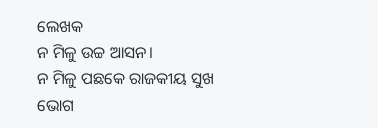ଲେଖକ
ନ ମିଳୁ ଉଚ୍ଚ ଆସନ।
ନ ମିଳୁ ପଛକେ ରାଜକୀୟ ସୁଖ
ଭୋଗ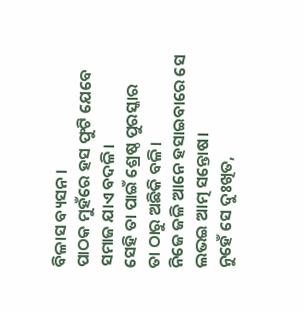ବିଳାସ ବ୍ୟସନ।
ପାଠକ ମୁହଁରେ ହସ ଫୁଟି ଯେବେ
ସମାଜ ଯାଏ ବଦଳି।
ସେହି ତା ପାଇଁ ଶ୍ରେଷ୍ଠ ପୁରସ୍କାର
ତା ଠାରୁ ଅଛିକି ବଳି।
ନିଜେ ଜଳି ଆନେ ହସାଇବାରେ ସେ
ଲଭଇ ଆତ୍ମ ସନ୍ତୋଷ।
ନୁହେଁ ସେ ଦୁଃଖିତ,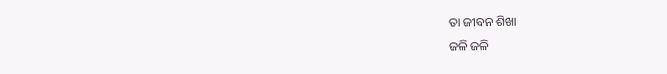ତା ଜୀବନ ଶିଖା
ଜଳି ଜଳି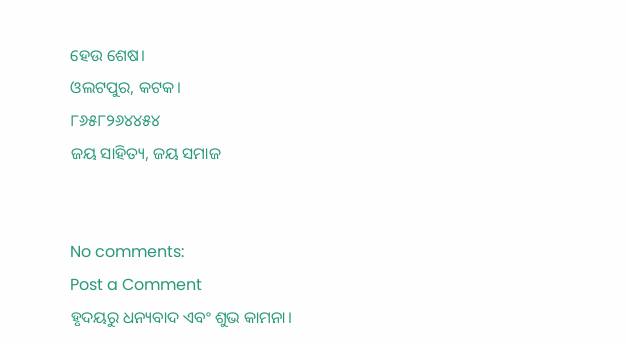ହେଉ ଶେଷ।
ଓଲଟପୁର, କଟକ।
୮୬୫୮୨୬୪୪୫୪
ଜୟ ସାହିତ୍ୟ, ଜୟ ସମାଜ


No comments:
Post a Comment
ହୃଦୟରୁ ଧନ୍ୟବାଦ ଏବଂ ଶୁଭ କାମନା।